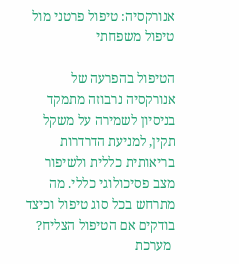אנורקסיה: טיפול פרטני מול טיפול משפחתי

הטיפול בהפרעה של אנורקסיה נרבוזה מתמקד בניסיון לשמירה על משקל תקין, למניעת הדרדרות בריאותית כללית ולשיפור מצב פסיכולוגי כללי. מה מתרחש בכל סוג טיפול וכיצד בודקים אם הטיפול הצליח?
 מערכת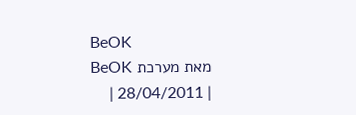BeOK
מאת מערכת BeOK
| 28/04/2011 |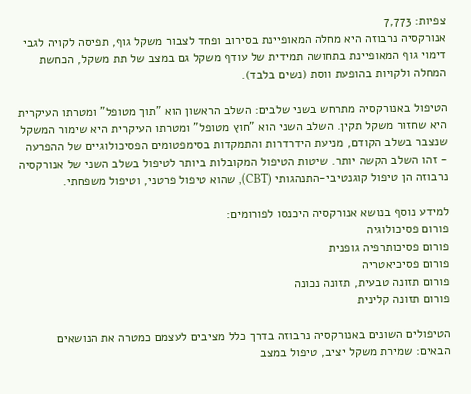צפיות: 7,773
אנורקסיה נרבוזה היא מחלה המאופיינת בסירוב ופחד לצבור משקל גוף, תפיסה לקויה לגבי דימוי גוף המאופיינת בתחושה תמידית של עודף משקל גם במצב של תת משקל, הכחשת המחלה ולקויות בהופעת ווסת (נשים בלבד).

הטיפול באנורקסיה מתרחש בשני שלבים: השלב הראשון הוא "תוך מטופל" ומטרתו העיקרית היא שחזור משקל תקין. השלב השני הוא "חוץ מטופל" ומטרתו העיקרית היא שימור המשקל שנצבר בשלב הקודם, מניעת הידרדרות והתמקדות בסימפטומים הפסיכולוגיים של ההפרעה - זהו השלב הקשה יותר. שיטות הטיפול המקובלות ביותר לטיפול בשלב השני של אנורקסיה נרבוזה הן טיפול קוגנטיבי-התנהגותי (CBT), שהוא טיפול פרטני, וטיפול משפחתי.

למידע נוסף בנושא אנורקסיה היכנסו לפורומים:
פורום פסיכולוגיה
פורום פסיכותרפיה גופנית
פורום פסיכיאטריה
פורום תזונה טבעית, תזונה נכונה
פורום תזונה קלינית

הטיפולים השונים באנורקסיה נרבוזה בדרך כלל מציבים לעצמם כמטרה את הנושאים הבאים: שמירת משקל יציב, טיפול במצב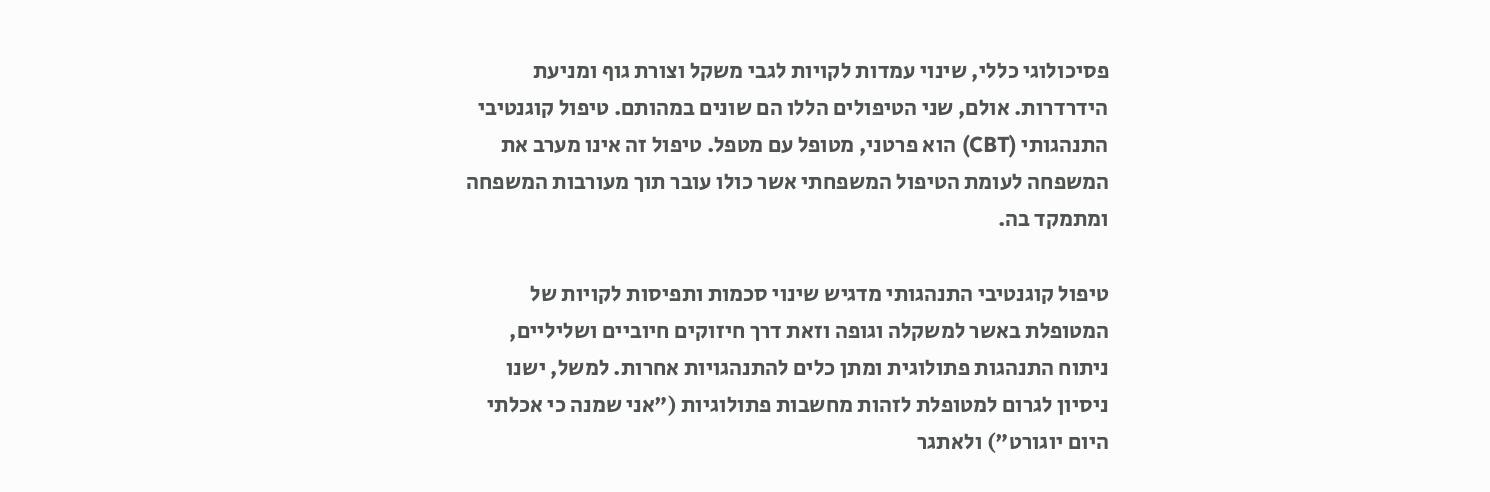פסיכולוגי כללי, שינוי עמדות לקויות לגבי משקל וצורת גוף ומניעת הידרדרות. אולם, שני הטיפולים הללו הם שונים במהותם. טיפול קוגנטיבי התנהגותי (CBT) הוא פרטני, מטופל עם מטפל. טיפול זה אינו מערב את המשפחה לעומת הטיפול המשפחתי אשר כולו עובר תוך מעורבות המשפחה ומתמקד בה.

טיפול קוגנטיבי התנהגותי מדגיש שינוי סכמות ותפיסות לקויות של המטופלת באשר למשקלה וגופה וזאת דרך חיזוקים חיוביים ושליליים, ניתוח התנהגות פתולוגית ומתן כלים להתנהגויות אחרות. למשל, ישנו ניסיון לגרום למטופלת לזהות מחשבות פתולוגיות ("אני שמנה כי אכלתי היום יוגורט") ולאתגר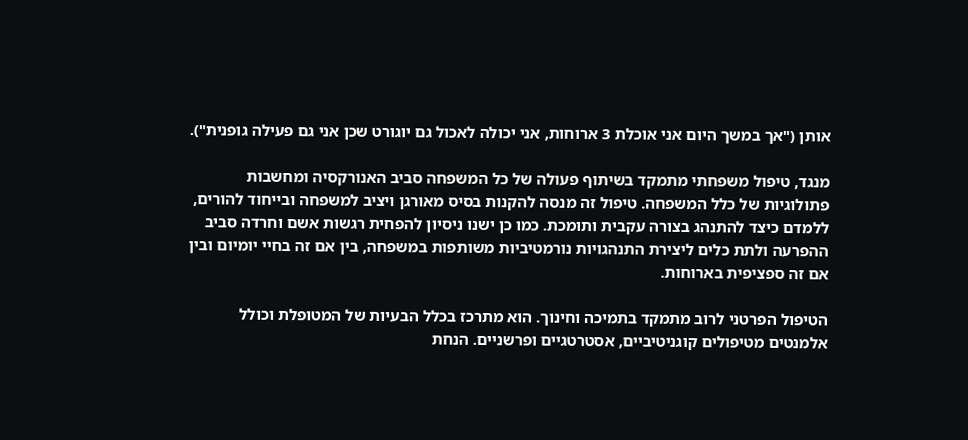אותן ("אך במשך היום אני אוכלת 3 ארוחות, אני יכולה לאכול גם יוגורט שכן אני גם פעילה גופנית").

מנגד, טיפול משפחתי מתמקד בשיתוף פעולה של כל המשפחה סביב האנורקסיה ומחשבות פתולוגיות של כלל המשפחה. טיפול זה מנסה להקנות בסיס מאורגן ויציב למשפחה ובייחוד להורים, ללמדם כיצד להתנהג בצורה עקבית ותומכת. כמו כן ישנו ניסיון להפחית רגשות אשם וחרדה סביב ההפרעה ולתת כלים ליצירת התנהגויות נורמטיביות משותפות במשפחה, בין אם זה בחיי יומיום ובין אם זה ספציפית בארוחות.

הטיפול הפרטני לרוב מתמקד בתמיכה וחינוך. הוא מתרכז בכלל הבעיות של המטופלת וכולל אלמנטים מטיפולים קוגניטיביים, אסטרטגיים ופרשניים. הנחת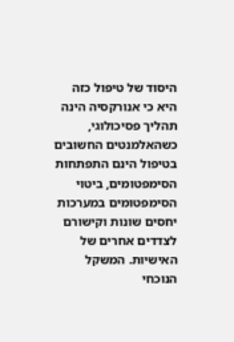היסוד של טיפול כזה היא כי אנורקסיה הינה תהליך פסיכולוגי, כשהאלמנטים החשובים בטיפול הינם התפתחות הסימפטומים, ביטוי הסימפטומים במערכות יחסים שונות וקישורם לצדדים אחרים של האישיות. המשקל הנוכחי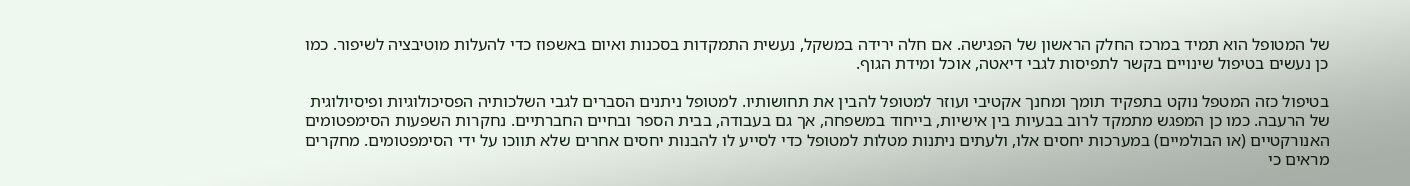של המטופל הוא תמיד במרכז החלק הראשון של הפגישה. אם חלה ירידה במשקל, נעשית התמקדות בסכנות ואיום באשפוז כדי להעלות מוטיבציה לשיפור. כמו כן נעשים בטיפול שינויים בקשר לתפיסות לגבי דיאטה, אוכל ומידת הגוף.

בטיפול כזה המטפל נוקט בתפקיד תומך ומחנך אקטיבי ועוזר למטופל להבין את תחושותיו. למטופל ניתנים הסברים לגבי השלכותיה הפסיכולוגיות ופיסיולוגית של הרעבה. כמו כן המפגש מתמקד לרוב בבעיות בין אישיות, בייחוד במשפחה, אך גם בעבודה, בבית הספר ובחיים החברתיים. נחקרות השפעות הסימפטומים האנורקטיים (או הבולמיים) במערכות יחסים אלו, ולעתים ניתנות מטלות למטופל כדי לסייע לו להבנות יחסים אחרים שלא תווכו על ידי הסימפטומים. מחקרים מראים כי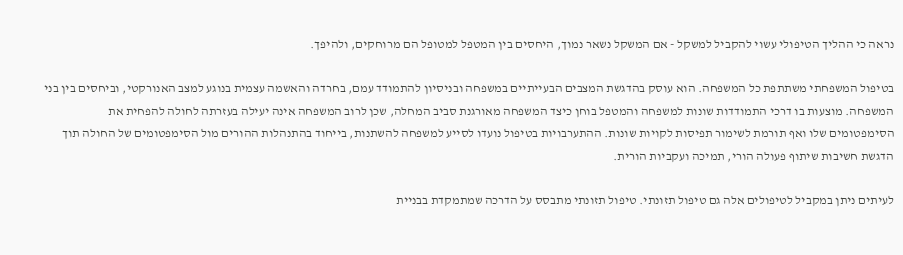נראה כי ההליך הטיפולי עשוי להקביל למשקל - אם המשקל נשאר נמוך, היחסים בין המטפל למטופל הם מרוחקים, ולהיפך.

בטיפול המשפחתי משתתפת כל המשפחה. הוא עוסק בהדגשת המצבים הבעייתיים במשפחה ובניסיון להתמודד עמם, בחרדה והאשמה עצמית בנוגע למצב האנורקטי, וביחסים בין בני המשפחה. מוצעות בו דרכי התמודדות שונות למשפחה והמטפל בוחן כיצד המשפחה מאורגנת סביב המחלה, שכן לרוב המשפחה אינה יעילה בעזרתה לחולה להפחית את הסימפטומים שלו ואף תורמת לשימור תפיסות לקויות שונות. ההתערבויות בטיפול נועדו לסייע למשפחה להשתנות, בייחוד בהתנהלות ההורים מול הסימפטומים של החולה תוך הדגשת חשיבות שיתוף פעולה הורי, תמיכה ועקביות הורית.

לעיתים ניתן במקביל לטיפולים אלה גם טיפול תזונתי. טיפול תזונתי מתבסס על הדרכה שמתמקדת בבניית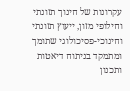עקרונות של חינוך תזונתי וחילופי מזון, ייעוץ תזונתי וחינוכי-פסיכולוגי שתומך ומתמקד בניתוח דיאטות ותכנון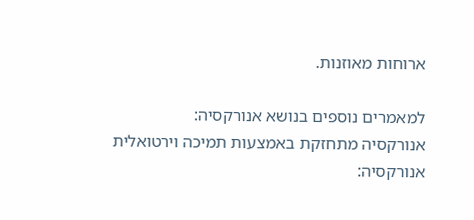ארוחות מאוזנות.

למאמרים נוספים בנושא אנורקסיה:
אנורקסיה מתחזקת באמצעות תמיכה וירטואלית
אנורקסיה: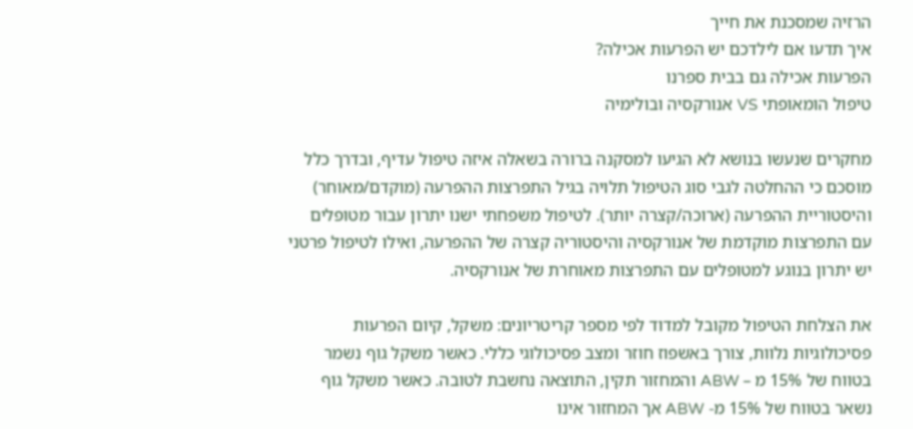הרזיה שמסכנת את חייך
איך תדעו אם לילדכם יש הפרעות אכילה?
הפרעות אכילה גם בבית ספרנו
טיפול הומאופתי VS אנורקסיה ובולימיה

מחקרים שנעשו בנושא לא הגיעו למסקנה ברורה בשאלה איזה טיפול עדיף, ובדרך כלל מוסכם כי ההחלטה לגבי סוג הטיפול תלויה בגיל התפרצות ההפרעה (מוקדם/מאוחר) והיסטוריית ההפרעה (ארוכה/קצרה יותר). לטיפול משפחתי ישנו יתרון עבור מטופלים עם התפרצות מוקדמת של אנורקסיה והיסטוריה קצרה של ההפרעה, ואילו לטיפול פרטני יש יתרון בנוגע למטופלים עם התפרצות מאוחרת של אנורקסיה.

את הצלחת הטיפול מקובל למדוד לפי מספר קריטריונים: משקל, קיום הפרעות פסיכולוגיות נלוות, צורך באשפוז חוזר ומצב פסיכולוגי כללי. כאשר משקל גוף נשמר בטווח של 15% מ – ABW והמחזור תקין, התוצאה נחשבת לטובה. כאשר משקל גוף נשאר בטווח של 15% מ- ABW אך המחזור אינו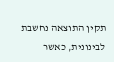תקין התוצאה נחשבת לבינונית, כאשר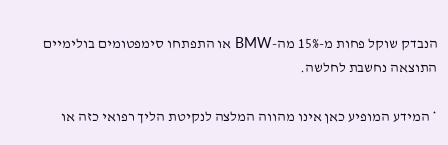הנבדק שוקל פחות מ-15% מה-BMW או התפתחו סימפטומים בולימיים התוצאה נחשבת לחלשה.

* המידע המופיע כאן אינו מהווה המלצה לנקיטת הליך רפואי כזה או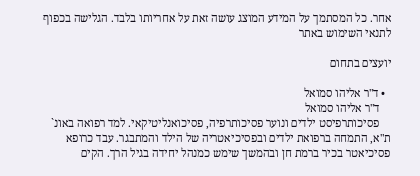אחר. כל המסתמך על המידע המוצג עושה זאת על אחריותו בלבד. הגלישה בכפוף לתנאי השימוש באתר

יועצים בתחום

  • ד"ר אליהו סמואל
    ד"ר אליהו סמואל
    פסיכותרפיסט ילדים ונוער פסיכותרפיה, פסיכואנליטיקאי. למד רפואה באונ` ת"א, התמחה ברפואת ילדים ובפסיכיאטריה של הילד והמתבגר. עבד כרופא פסיכיאטר בכיר ברמת חן ובהמשך שימש כמנהל יחידה בגיל הרך. הקים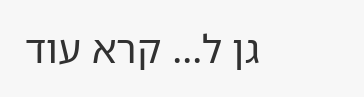גן ל... קרא עוד